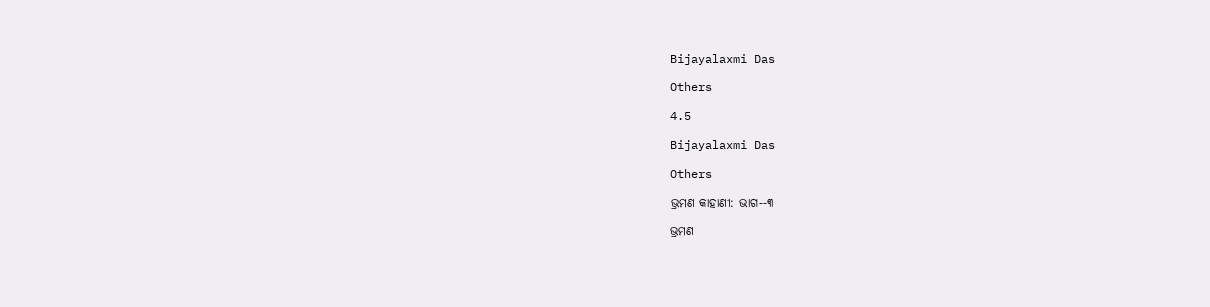Bijayalaxmi Das

Others

4.5

Bijayalaxmi Das

Others

ଭ୍ରମଣ କାହାଣୀ: ଭାଗ--୩

ଭ୍ରମଣ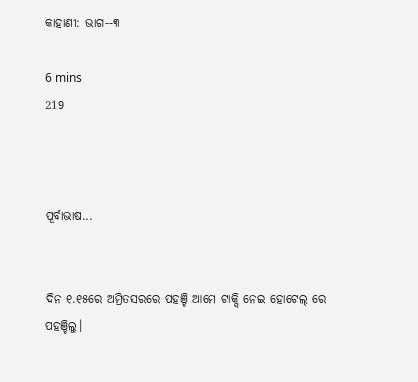କାହାଣୀ: ଭାଗ--୩

6 mins
219



ପୂର୍ବାଭାଷ...


ଦିନ ୧.୧୫ରେ ଅମ୍ରିତସରରେ ପହଞ୍ଚି ଆମେ ଟାକ୍ସି ନେଇ ହୋଟେଲ୍ ରେ ପହଞ୍ଚିଲୁ।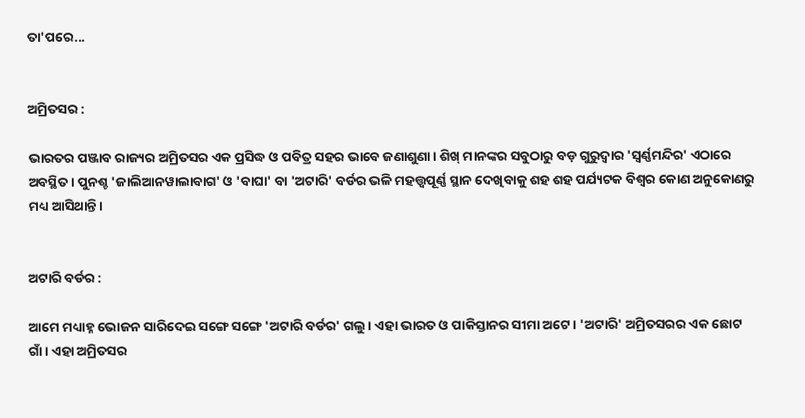ତା'ପରେ...


ଅମ୍ରିତସର :

ଭାରତର ପଞ୍ଜାବ ରାଜ୍ୟର ଅମ୍ରିତସର ଏକ ପ୍ରସିଦ୍ଧ ଓ ପବିତ୍ର ସହର ଭାବେ ଜଣାଶୁଣା। ଶିଖ୍ ମାନଙ୍କର ସବୁଠାରୁ ବଡ଼ ଗୁରୁଦ୍ୱାର 'ସ୍ୱର୍ଣ୍ଣମନ୍ଦିର' ଏଠାରେ ଅବସ୍ଥିତ। ପୁନଶ୍ଚ 'ଜାଲିଆନୱାଲାବାଗ' ଓ 'ବାଘା' ବା 'ଅଟାରି' ବର୍ଡର ଭଳି ମହତ୍ତ୍ଵପୂର୍ଣ୍ଣ ସ୍ଥାନ ଦେଖିବାକୁ ଶହ ଶହ ପର୍ଯ୍ୟଟକ ବିଶ୍ୱର କୋଣ ଅନୁକୋଣରୁ ମଧ୍ୟ ଆସିଥାନ୍ତି।


ଅଟାରି ବର୍ଡର :

ଆମେ ମଧ୍ୟାହ୍ନ ଭୋଜନ ସାରିଦେଇ ସଙ୍ଗେ ସଙ୍ଗେ 'ଅଟାରି ବର୍ଡର' ଗଲୁ। ଏହା ଭାରତ ଓ ପାକିସ୍ତାନର ସୀମା ଅଟେ। 'ଅଟାରି' ଅମ୍ରିତସରର ଏକ ଛୋଟ ଗାଁ। ଏହା ଅମ୍ରିତସର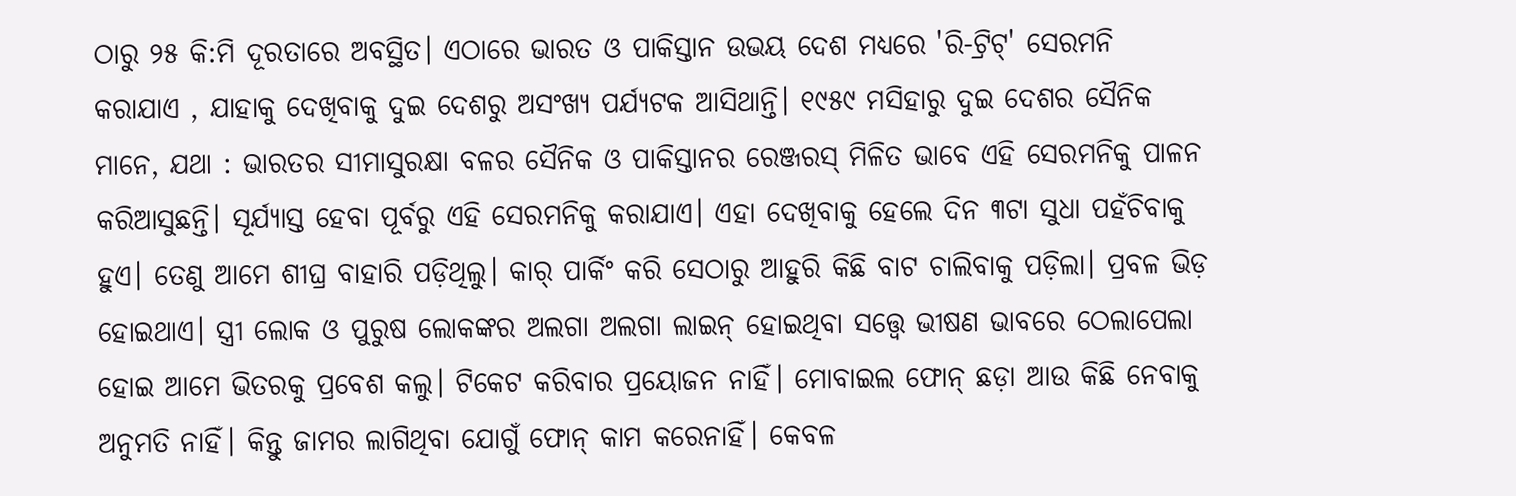ଠାରୁ ୨୫ କି:ମି ଦୂରତାରେ ଅବସ୍ଥିତ। ଏଠାରେ ଭାରତ ଓ ପାକିସ୍ତାନ ଉଭୟ ଦେଶ ମଧ୍ୟରେ 'ରି-ଟ୍ରିଟ୍' ସେରମନି କରାଯାଏ , ଯାହାକୁ ଦେଖିବାକୁ ଦୁଇ ଦେଶରୁ ଅସଂଖ୍ୟ ପର୍ଯ୍ୟଟକ ଆସିଥାନ୍ତି। ୧୯୫୯ ମସିହାରୁ ଦୁଇ ଦେଶର ସୈନିକ ମାନେ, ଯଥା : ଭାରତର ସୀମାସୁରକ୍ଷା ବଳର ସୈନିକ ଓ ପାକିସ୍ତାନର ରେଞ୍ଜରସ୍ ମିଳିତ ଭାବେ ଏହି ସେରମନିକୁ ପାଳନ କରିଆସୁଛନ୍ତି। ସୂର୍ଯ୍ୟାସ୍ତ ହେବା ପୂର୍ବରୁ ଏହି ସେରମନିକୁ କରାଯାଏ। ଏହା ଦେଖିବାକୁ ହେଲେ ଦିନ ୩ଟା ସୁଧା ପହଁଚିବାକୁ ହୁଏ। ତେଣୁ ଆମେ ଶୀଘ୍ର ବାହାରି ପଡ଼ିଥିଲୁ। କାର୍ ପାର୍କିଂ କରି ସେଠାରୁ ଆହୁରି କିଛି ବାଟ ଚାଲିବାକୁ ପଡ଼ିଲା। ପ୍ରବଳ ଭିଡ଼ ହୋଇଥାଏ। ସ୍ତ୍ରୀ ଲୋକ ଓ ପୁରୁଷ ଲୋକଙ୍କର ଅଲଗା ଅଲଗା ଲାଇନ୍ ‌ହୋଇଥିବା ସତ୍ତ୍ୱେ ଭୀଷଣ ଭାବରେ ଠେଲାପେଲା ହୋଇ ଆମେ ଭିତରକୁ ପ୍ରବେଶ କଲୁ। ଟିକେଟ କରିବାର ପ୍ରୟୋଜନ ନାହିଁ। ମୋବାଇଲ ଫୋନ୍ ଛଡ଼ା ଆଉ କିଛି ନେବାକୁ ଅନୁମତି ନାହିଁ। କିନ୍ତୁ ଜାମର ଲାଗିଥିବା ଯୋଗୁଁ ଫୋନ୍ କାମ କରେନାହିଁ। କେବଳ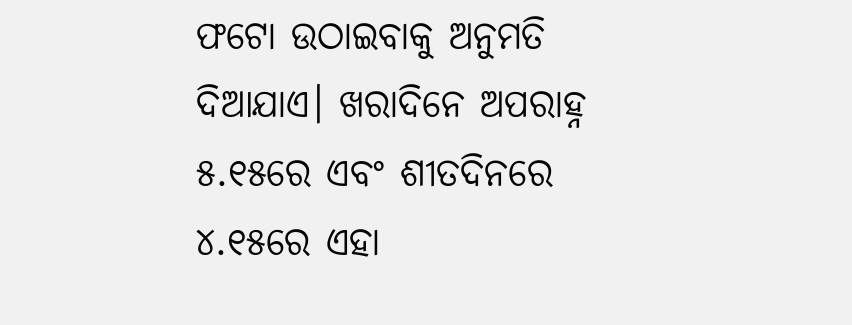ଫଟୋ ଉଠାଇବାକୁ ଅନୁମତି ଦିଆଯାଏ। ଖରାଦିନେ ଅପରାହ୍ନ ୫.୧୫ରେ ଏବଂ ଶୀତଦିନରେ ୪.୧୫ରେ ଏହା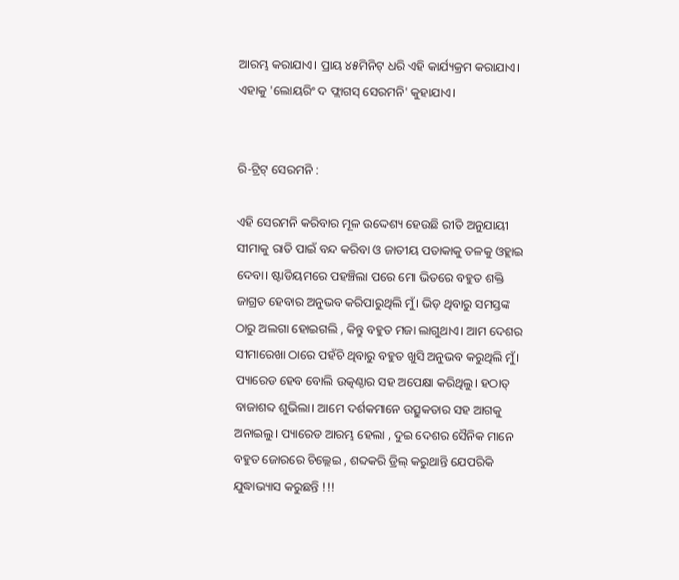ଆରମ୍ଭ କରାଯାଏ। ପ୍ରାୟ ୪୫ମିନିଟ୍ ଧରି ଏହି କାର୍ଯ୍ୟକ୍ରମ କରାଯାଏ। ଏହାକୁ 'ଲୋୟରିଂ ଦ ଫ୍ଲାଗସ୍ ସେରମନି' କୁହାଯାଏ।


ରି-ଟ୍ରିଟ୍ ସେରମନି :

ଏହି ସେରମନି କରିବାର ମୂଳ ଉଦ୍ଦେଶ୍ୟ ହେଉଛି ରୀତି ଅନୁଯାୟୀ ସୀମାକୁ ରାତି ପାଇଁ ବନ୍ଦ କରିବା ଓ ଜାତୀୟ ପତାକାକୁ ତଳକୁ ଓହ୍ଲାଇ ଦେବା। ଷ୍ଟାଡିୟମରେ ପହଞ୍ଚିଲା ପରେ ମୋ ଭିତରେ ବହୁତ ଶକ୍ତି ଜାଗ୍ରତ ହେବାର ଅନୁଭବ କରିପାରୁଥିଲି ମୁଁ। ଭିଡ଼ ଥିବାରୁ ସମସ୍ତଙ୍କ ଠାରୁ ଅଲଗା ହୋଇଗଲି , କିନ୍ତୁ ବହୁତ ମଜା ଲାଗୁଥାଏ। ଆମ ଦେଶର ସୀମାରେଖା ଠାରେ ପହଁଚି ଥିବାରୁ ବହୁତ ଖୁସି ଅନୁଭବ କରୁଥିଲି ମୁଁ। ପ୍ୟାରେଡ ହେବ ବୋଲି ଉତ୍କଣ୍ଠାର ସହ ଅପେକ୍ଷା କରିଥିଲୁ। ହଠାତ୍ ବାଜାଶବ୍ଦ ଶୁଭିଲା। ଆମେ ଦର୍ଶକମାନେ ଉତ୍ସୁକତାର ସହ ଆଗକୁ ଅନାଇଲୁ। ପ୍ୟାରେଡ ଆରମ୍ଭ ହେଲା , ଦୁଇ ଦେଶର ସୈନିକ ମାନେ ବହୁତ ଜୋରରେ ଚିଲ୍ଲେଇ , ଶବ୍ଦକରି ଡ୍ରିଲ୍ କରୁଥାନ୍ତି ଯେପରିକି ଯୁଦ୍ଧାଭ୍ୟାସ କରୁଛନ୍ତି !!!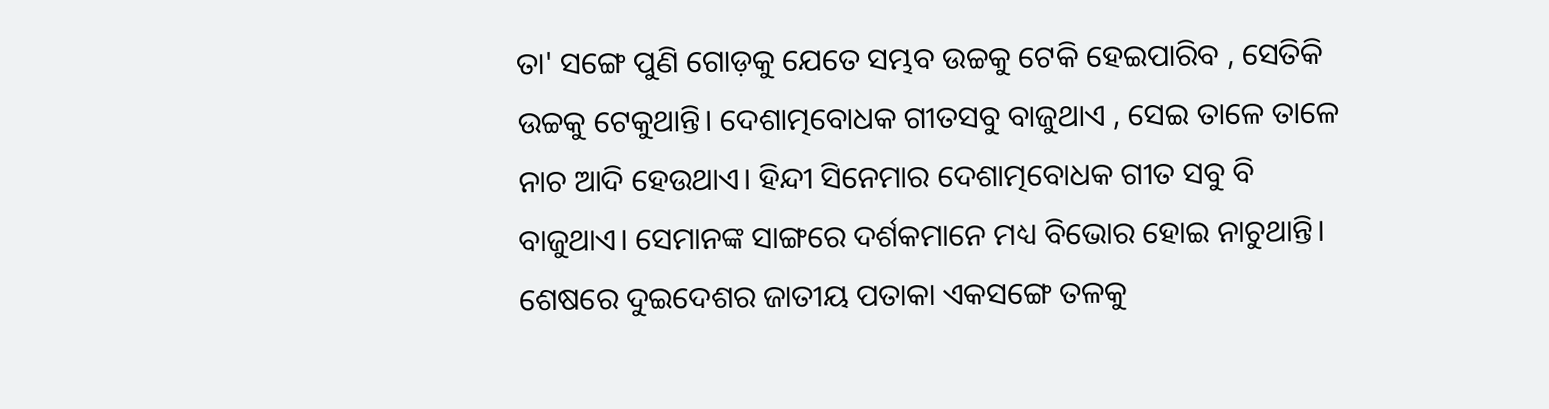ତା' ସଙ୍ଗେ ପୁଣି ଗୋଡ଼କୁ ଯେତେ ସମ୍ଭବ ଉଚ୍ଚକୁ ଟେକି ହେଇପାରିବ , ସେତିକି ଉଚ୍ଚକୁ ଟେକୁଥାନ୍ତି। ଦେଶାତ୍ମବୋଧକ ଗୀତସବୁ ବାଜୁଥାଏ , ସେଇ ତାଳେ ତାଳେ ନାଚ ଆଦି ହେଉଥାଏ। ହିନ୍ଦୀ ସିନେମାର ଦେଶାତ୍ମବୋଧକ ଗୀତ ସବୁ ବି ବାଜୁଥାଏ। ସେମାନଙ୍କ ସାଙ୍ଗରେ ଦର୍ଶକମାନେ ମଧ୍ୟ ବିଭୋର ହୋଇ ନାଚୁଥାନ୍ତି। ଶେଷରେ ଦୁଇଦେଶର ଜାତୀୟ ପତାକା ଏକସଙ୍ଗେ ତଳକୁ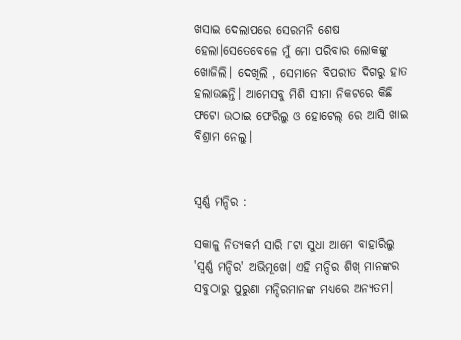ଖସାଇ ଦେଲାପରେ ସେରମନି ଶେଷ ହେଲା।ସେତେବେଳେ ମୁଁ ମୋ ପରିବାର ଲୋକଙ୍କୁ ଖୋଜିଲି। ଦେଖିଲି , ସେମାନେ ବିପରୀତ ଦିଗରୁ ହାତ ହଲାଉଛନ୍ତି। ଆମେସବୁ ମିଶି ସୀମା ନିକଟରେ କିଛି ଫଟୋ ଉଠାଇ ଫେରିଲୁ ଓ ହୋଟେଲ୍ ରେ ଆସି ଖାଇ ବିଶ୍ରାମ ନେଲୁ।


ସ୍ୱର୍ଣ୍ଣ ମନ୍ଦିର :

ସକାଳୁ ନିତ୍ୟକର୍ମ ସାରି ୮ଟା ସୁଧା ଆମେ ବାହାରିଲୁ 'ସ୍ୱର୍ଣ୍ଣ ମନ୍ଦିର' ଅଭିମୂଖେ। ଏହି ମନ୍ଦିର ଶିଖ୍ ମାନଙ୍କର ସବୁଠାରୁ ପୁରୁଣା ମନ୍ଦିରମାନଙ୍କ ମଧ୍ୟରେ ଅନ୍ୟତମ।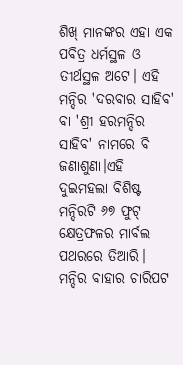ଶିଖ୍ ମାନଙ୍କର ଏହା ଏକ ପବିତ୍ର ଧର୍ମସ୍ଥଳ ଓ ତୀର୍ଥସ୍ଥଳ ଅଟେ। ଏହି ମନ୍ଦିର 'ଦରବାର ସାହିବ' ବା 'ଶ୍ରୀ ହରମନ୍ଦିର ସାହିବ' ନାମରେ ବି ଜଣାଶୁଣା।ଏହି ଦୁଇମହଲା ବିଶିଷ୍ଟ ମନ୍ଦିରଟି ୬୭ ଫୁଟ୍ କ୍ଷେତ୍ରଫଳର ମାର୍ବଲ ପଥରରେ ତିଆରି। ମନ୍ଦିର ବାହାର ଚାରିପଟ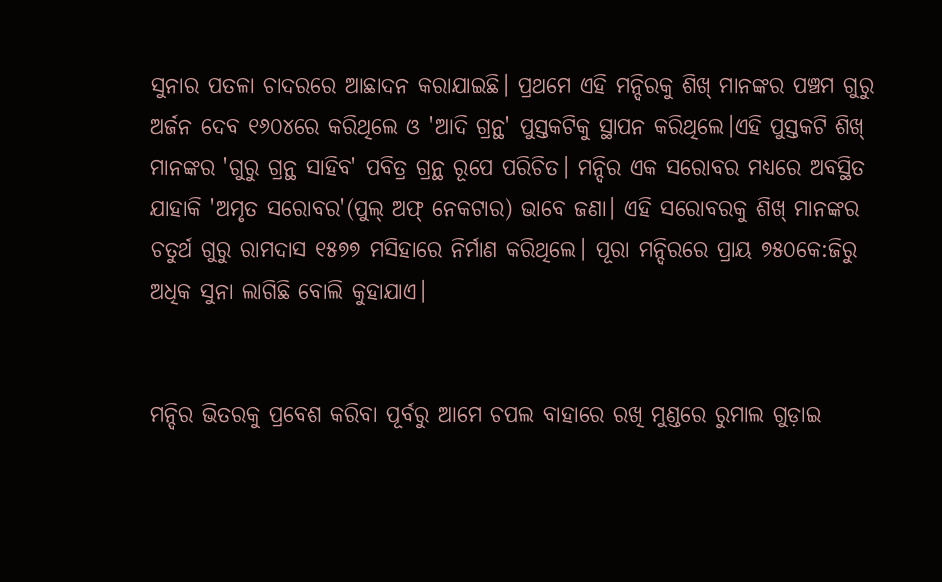ସୁନାର ପତଳା ଚାଦରରେ ଆଛାଦନ କରାଯାଇଛି। ପ୍ରଥମେ ଏହି ମନ୍ଦିରକୁ ଶିଖ୍ ମାନଙ୍କର ପଞ୍ଚମ ଗୁରୁ ଅର୍ଜନ ଦେବ ୧୬୦୪ରେ କରିଥିଲେ ଓ 'ଆଦି ଗ୍ରନ୍ଥ' ପୁସ୍ତକଟିକୁ ସ୍ଥାପନ କରିଥିଲେ।ଏହି ପୁସ୍ତକଟି ଶିଖ୍ ମାନଙ୍କର 'ଗୁରୁ ଗ୍ରନ୍ଥ ସାହିବ' ପବିତ୍ର ଗ୍ରନ୍ଥ ରୂପେ ପରିଚିତ। ମନ୍ଦିର ଏକ ସରୋବର ମଧ୍ୟରେ ଅବସ୍ଥିତ ଯାହାକି 'ଅମୃତ ସରୋବର'(ପୁଲ୍ ଅଫ୍ ନେକଟାର) ଭାବେ ଜଣା। ଏହି ସରୋବରକୁ ଶିଖ୍ ମାନଙ୍କର ଚତୁର୍ଥ ଗୁରୁ ରାମଦାସ ୧୫୭୭ ମସିହାରେ ନିର୍ମାଣ କରିଥିଲେ। ପୂରା ମନ୍ଦିରରେ ପ୍ରାୟ ୭୫୦କେ:ଜିରୁ ଅଧିକ ସୁନା ଲାଗିଛି ବୋଲି କୁହାଯାଏ।


ମନ୍ଦିର ଭିତରକୁ ପ୍ରବେଶ କରିବା ପୂର୍ବରୁ ଆମେ ଚପଲ ବାହାରେ ରଖି ମୁଣ୍ଡରେ ରୁମାଲ ଗୁଡ଼ାଇ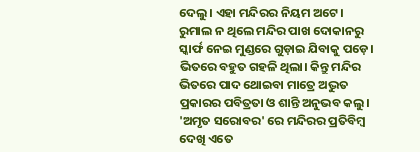ଦେଲୁ। ଏହା ମନ୍ଦିରର ନିୟମ ଅଟେ। ରୁମାଲ ନ ଥିଲେ ମନ୍ଦିର ପାଖ ଦୋକାନରୁ ସ୍କାର୍ଫ ନେଇ ମୁଣ୍ଡରେ ଗୁଡ଼ାଇ ଯିବାକୁ ପଡ଼େ। ଭିତରେ ବହୁତ ଗହଳି ଥିଲା। କିନ୍ତୁ ମନ୍ଦିର ଭିତରେ ପାଦ ଥୋଇବା ମାତ୍ରେ ଅଦ୍ଭୁତ ପ୍ରକାରର ପବିତ୍ରତା ଓ ଶାନ୍ତି ଅନୁଭବ କଲୁ। 'ଅମୃତ ସରୋବର' ରେ ମନ୍ଦିରର ପ୍ରତିବିମ୍ବ ଦେଖି ଏତେ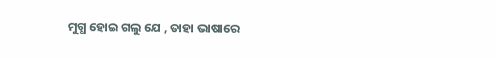ମୁଗ୍ଧ ହୋଇ ଗଲୁ ଯେ , ତାହା ଭାଷାରେ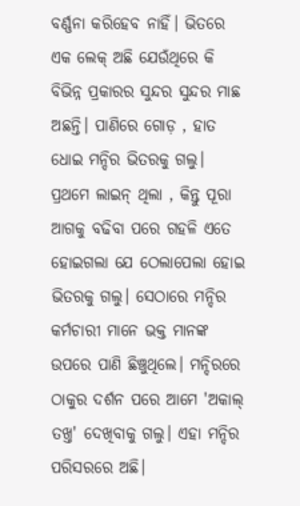ବର୍ଣ୍ଣନା କରିହେବ ନାହିଁ। ଭିତରେ ଏକ ଲେକ୍ ଅଛି ଯେଉଁଥିରେ କି ବିଭିନ୍ନ ପ୍ରକାରର ସୁନ୍ଦର ସୁନ୍ଦର ମାଛ ଅଛନ୍ତି। ପାଣିରେ ଗୋଡ଼ , ହାତ ଧୋଇ ମନ୍ଦିର ଭିତରକୁ ଗଲୁ। ପ୍ରଥମେ ଲାଇନ୍ ଥିଲା , କିନ୍ତୁ ପୂରା ଆଗକୁ ବଢିବା ପରେ ଗହଳି ଏତେ ହୋଇଗଲା ଯେ ଠେଲାପେଲା ହୋଇ ଭିତରକୁ ଗଲୁ। ସେଠାରେ ମନ୍ଦିର କର୍ମଚାରୀ ମାନେ ଭକ୍ତ ମାନଙ୍କ ଉପରେ ପାଣି ଛିଞ୍ଚୁଥିଲେ। ମନ୍ଦିରରେ ଠାକୁର ଦର୍ଶନ ପରେ ଆମେ 'ଅକାଲ୍ ତଖ୍ତ' ଦେଖିବାକୁ ଗଲୁ। ଏହା ମନ୍ଦିର ପରିସରରେ ଅଛି।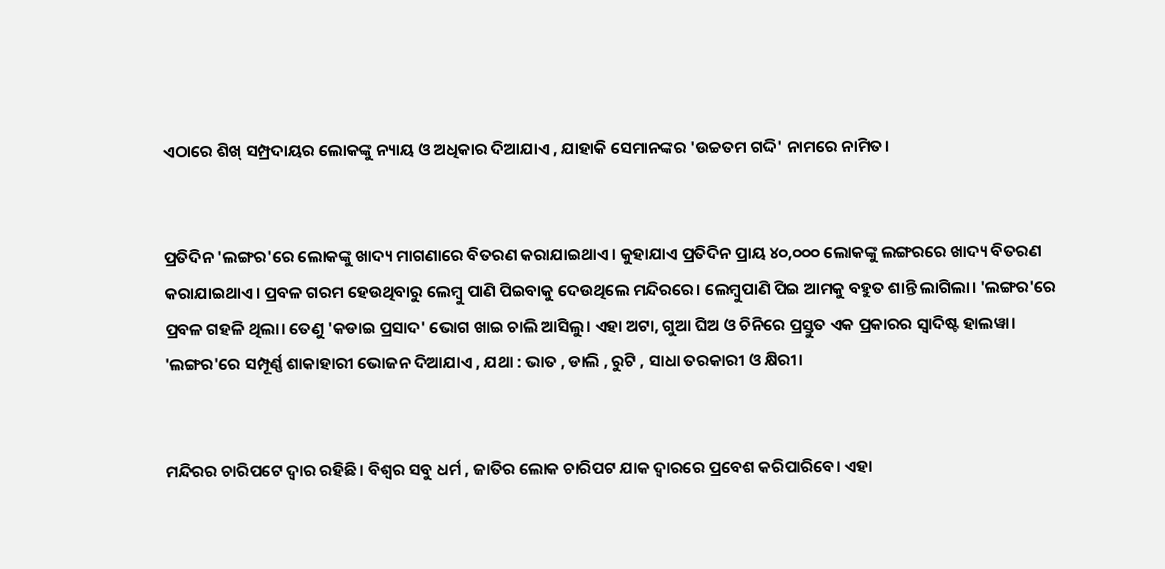ଏଠାରେ ଶିଖ୍ ସମ୍ପ୍ରଦାୟର ଲୋକଙ୍କୁ ନ୍ୟାୟ ଓ ଅଧିକାର ଦିଆଯାଏ , ଯାହାକି ସେମାନଙ୍କର 'ଉଚ୍ଚତମ ଗଦ୍ଦି' ନାମରେ ନାମିତ।


ପ୍ରତିଦିନ 'ଲଙ୍ଗର'ରେ ଲୋକଙ୍କୁ ଖାଦ୍ୟ ମାଗଣାରେ ବିତରଣ କରାଯାଇଥାଏ। କୁହାଯାଏ ପ୍ରତିଦିନ ପ୍ରାୟ ୪୦,୦୦୦ ଲୋକଙ୍କୁ ଲଙ୍ଗରରେ ଖାଦ୍ୟ ବିତରଣ କରାଯାଇଥାଏ। ପ୍ରବଳ ଗରମ ହେଉଥିବାରୁ ଲେମ୍ବୁ ପାଣି ପିଇବାକୁ ଦେଉଥିଲେ ମନ୍ଦିରରେ। ଲେମ୍ବୁପାଣି ପିଇ ଆମକୁ ବହୁତ ଶାନ୍ତି ଲାଗିଲା। 'ଲଙ୍ଗର'ରେ ପ୍ରବଳ ଗହଳି ଥିଲା। ତେଣୁ 'କଡାଇ ପ୍ରସାଦ' ଭୋଗ ଖାଇ ଚାଲି ଆସିଲୁ। ଏହା ଅଟା, ଗୁଆ ଘିଅ ଓ ଚିନିରେ ପ୍ରସ୍ତୁତ ଏକ ପ୍ରକାରର ସ୍ୱାଦିଷ୍ଟ ହାଲୱା। 'ଲଙ୍ଗର'ରେ ସମ୍ପୂର୍ଣ୍ଣ ଶାକାହାରୀ ଭୋଜନ ଦିଆଯାଏ , ଯଥା : ଭାତ , ଡାଲି , ରୁଟି , ସାଧା ତରକାରୀ ଓ କ୍ଷିରୀ।


ମନ୍ଦିରର ଚାରିପଟେ ଦ୍ଵାର ରହିଛି। ବିଶ୍ବର ସବୁ ଧର୍ମ , ଜାତିର ଲୋକ ଚାରିପଟ ଯାକ ଦ୍ୱାରରେ ପ୍ରବେଶ କରିପାରିବେ। ଏହା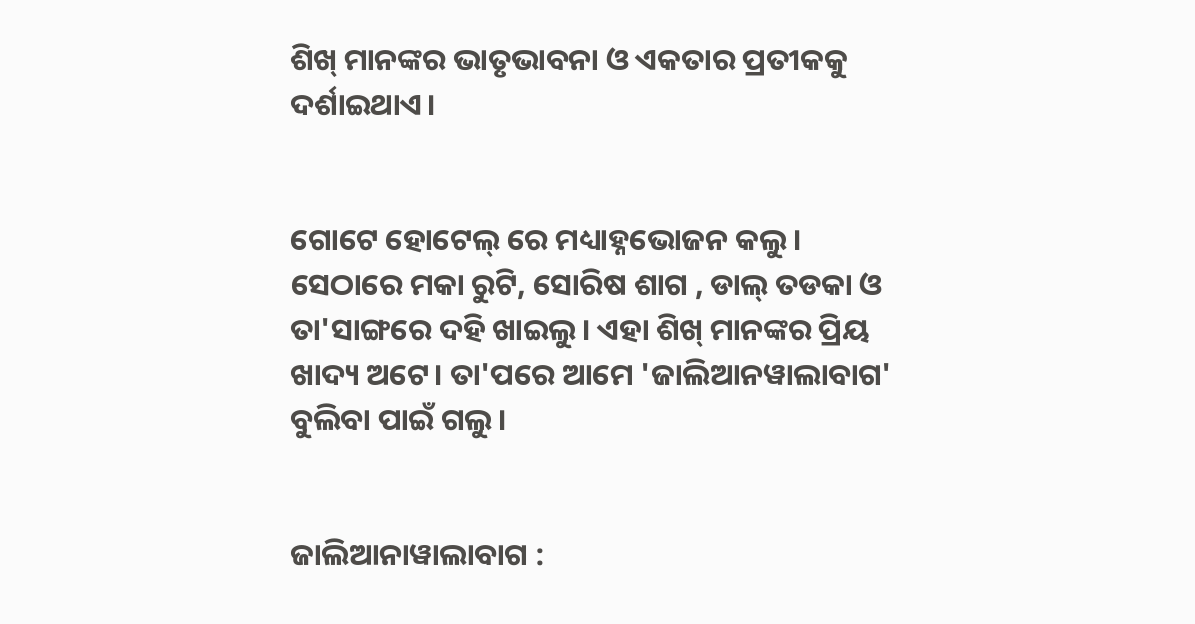ଶିଖ୍ ମାନଙ୍କର ଭାତୃଭାବନା ଓ ଏକତାର ପ୍ରତୀକକୁ ଦର୍ଶାଇଥାଏ।


ଗୋଟେ ହୋଟେଲ୍ ରେ ମଧ୍ୟାହ୍ନଭୋଜନ କଲୁ। ସେଠାରେ ମକା ରୁଟି, ସୋରିଷ ଶାଗ , ଡାଲ୍ ତଡକା ଓ ତା'ସାଙ୍ଗରେ ଦହି ଖାଇଲୁ। ଏହା ଶିଖ୍ ମାନଙ୍କର ପ୍ରିୟ ଖାଦ୍ୟ ଅଟେ। ତା'ପରେ ଆମେ 'ଜାଲିଆନୱାଲାବାଗ' ବୁଲିବା ପାଇଁ ଗଲୁ।


ଜାଲିଆନାୱାଲାବାଗ :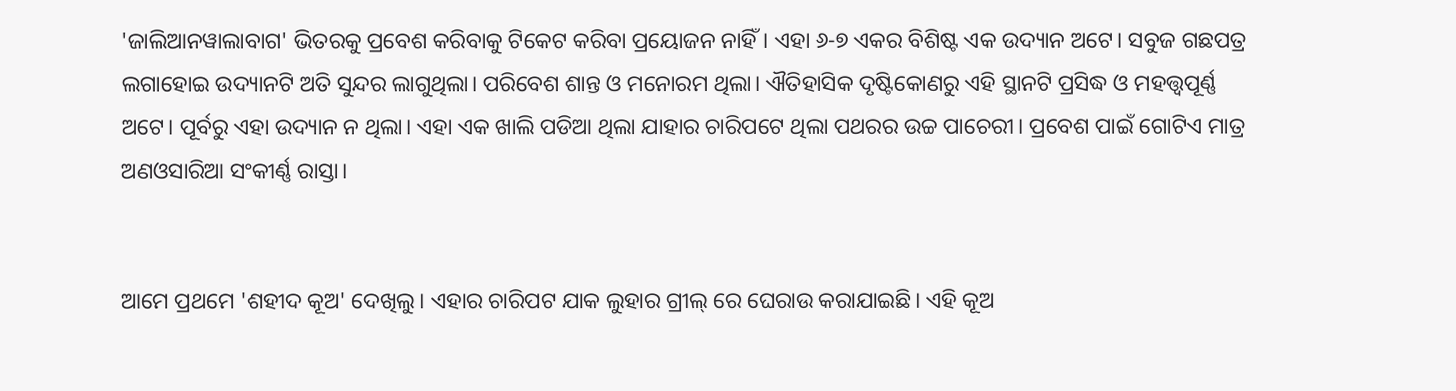'ଜାଲିଆନୱାଲାବାଗ' ଭିତରକୁ ପ୍ରବେଶ କରିବାକୁ ଟିକେଟ କରିବା ପ୍ରୟୋଜନ ନାହିଁ। ଏହା ୬-୭ ଏକର ବିଶିଷ୍ଟ ଏକ ଉଦ୍ୟାନ ଅଟେ। ସବୁଜ ଗଛପତ୍ର ଲଗାହୋଇ ଉଦ୍ୟାନଟି ଅତି ସୁନ୍ଦର ଲାଗୁଥିଲା। ପରିବେଶ ଶାନ୍ତ ଓ ମନୋରମ ଥିଲା। ଐତିହାସିକ ଦୃଷ୍ଟିକୋଣରୁ ଏହି ସ୍ଥାନଟି ପ୍ରସିଦ୍ଧ ଓ ମହତ୍ତ୍ଵପୂର୍ଣ୍ଣ ଅଟେ। ପୂର୍ବରୁ ଏହା ଉଦ୍ୟାନ ନ ଥିଲା। ଏହା ଏକ ଖାଲି ପଡିଆ ଥିଲା ଯାହାର ଚାରିପଟେ ଥିଲା ପଥରର ଉଚ୍ଚ ପାଚେରୀ। ପ୍ରବେଶ ପାଇଁ ଗୋଟିଏ ମାତ୍ର ଅଣଓସାରିଆ ସଂକୀର୍ଣ୍ଣ ରାସ୍ତା।


ଆମେ ପ୍ରଥମେ 'ଶହୀଦ କୂଅ' ଦେଖିଲୁ। ଏହାର ଚାରିପଟ ଯାକ ଲୁହାର ଗ୍ରୀଲ୍ ରେ ଘେରାଉ କରାଯାଇଛି। ଏହି କୂଅ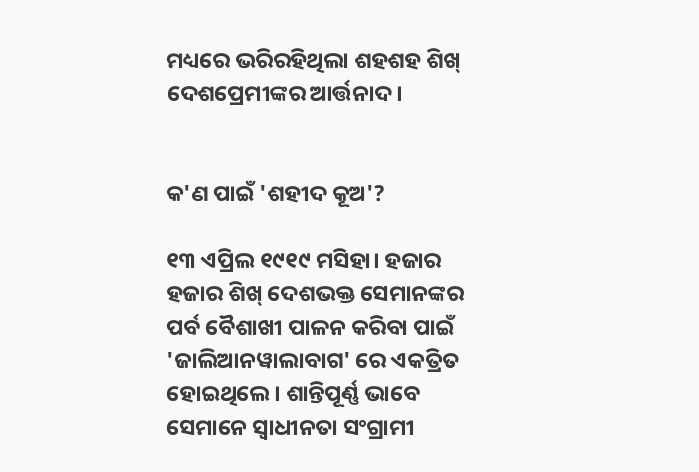ମଧ୍ୟରେ ଭରିରହିଥିଲା ଶହଶହ ଶିଖ୍ ଦେଶପ୍ରେମୀଙ୍କର ଆର୍ତ୍ତନାଦ।


କ'ଣ ପାଇଁ 'ଶହୀଦ କୂଅ'?

୧୩ ଏପ୍ରିଲ ୧୯୧୯ ମସିହା। ହଜାର ହଜାର ଶିଖ୍ ଦେଶଭକ୍ତ ସେମାନଙ୍କର ପର୍ବ ବୈଶାଖୀ ପାଳନ କରିବା ପାଇଁ 'ଜାଲିଆନୱାଲାବାଗ' ରେ ଏକତ୍ରିତ ହୋଇଥିଲେ। ଶାନ୍ତିପୂର୍ଣ୍ଣ ଭାବେ ସେମାନେ ସ୍ୱାଧୀନତା ସଂଗ୍ରାମୀ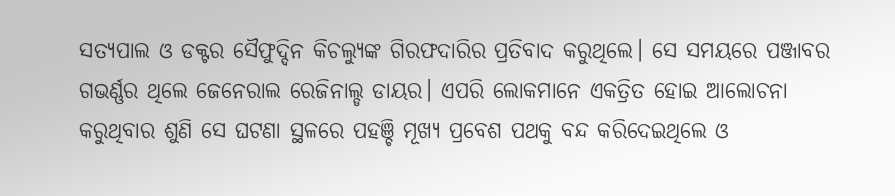ସତ୍ୟପାଲ ଓ ଡକ୍ଟର ସୈଫୁଦ୍ଦିନ କିଚଲ୍ୟୁଙ୍କ ଗିରଫଦାରିର ପ୍ରତିବାଦ କରୁଥିଲେ। ସେ ସମୟରେ ପଞ୍ଜାବର ଗଭର୍ଣ୍ଣର ଥିଲେ ଜେନେରାଲ ରେଜିନାଲ୍ଡ ଡାୟର। ଏପରି ଲୋକମାନେ ଏକତ୍ରିତ ହୋଇ ଆଲୋଚନା କରୁଥିବାର ଶୁଣି ସେ ଘଟଣା ସ୍ଥଳରେ ପହଞ୍ଚି ମୂଖ୍ୟ ପ୍ରବେଶ ପଥକୁ ବନ୍ଦ କରିଦେଇଥିଲେ ଓ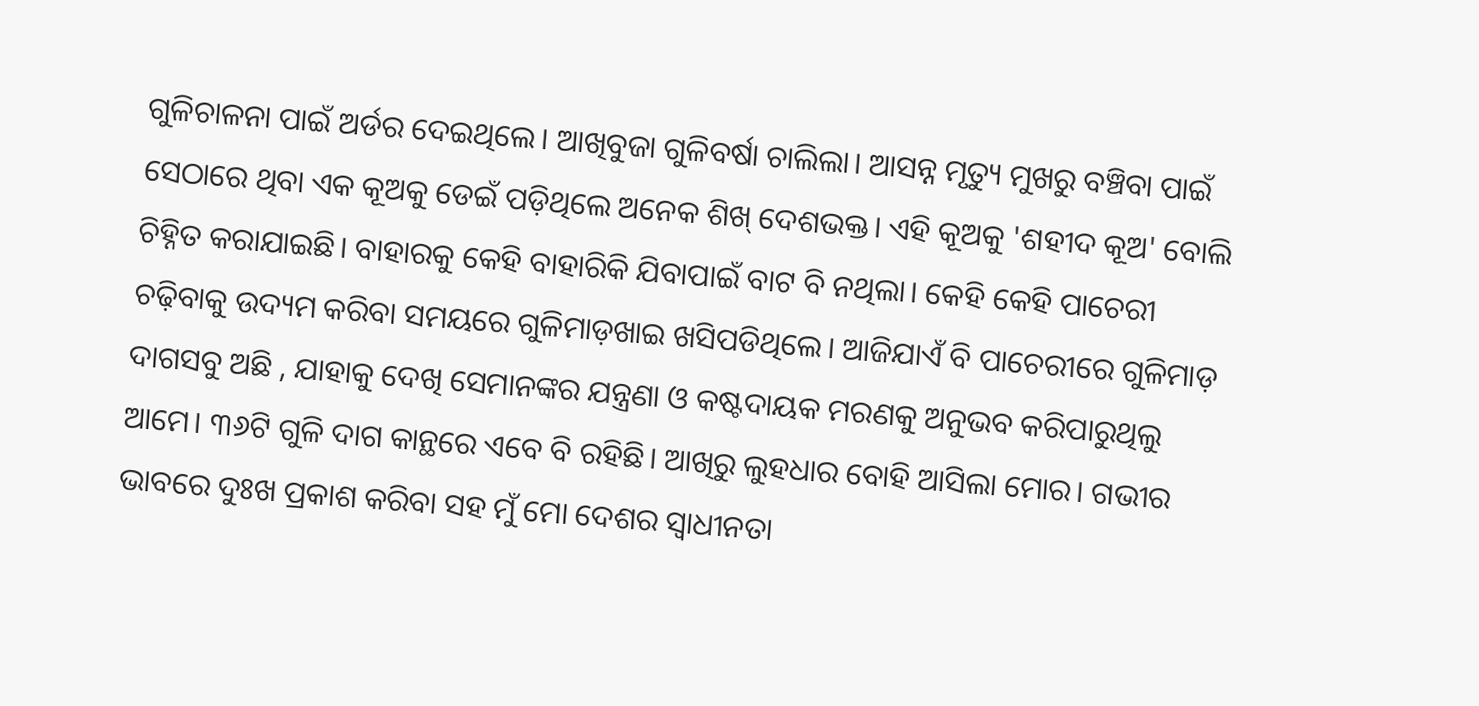ଗୁଳିଚାଳନା ପାଇଁ ଅର୍ଡର ଦେଇଥିଲେ। ଆଖିବୁଜା ଗୁଳିବର୍ଷା ଚାଲିଲା। ଆସନ୍ନ ମୃତ୍ୟୁ ମୁଖରୁ ବଞ୍ଚିବା ପାଇଁ ସେଠାରେ ଥିବା ଏକ କୂଅକୁ ଡେଇଁ ପଡ଼ିଥିଲେ ଅନେକ ଶିଖ୍ ଦେଶଭକ୍ତ। ଏହି କୂଅକୁ 'ଶହୀଦ କୂଅ' ବୋଲି ଚିହ୍ନିତ କରାଯାଇଛି। ବାହାରକୁ କେହି ବାହାରିକି ଯିବାପାଇଁ ବାଟ ବି ନଥିଲା। କେହି କେହି ପାଚେରୀ ଚଢ଼ିବାକୁ ଉଦ୍ୟମ କରିବା ସମୟରେ ଗୁଳିମାଡ଼ଖାଇ ଖସିପଡିଥିଲେ। ଆଜିଯାଏଁ ବି ପାଚେରୀରେ ଗୁଳିମାଡ଼ ଦାଗସବୁ ଅଛି , ଯାହାକୁ ଦେଖି ସେମାନଙ୍କର ଯନ୍ତ୍ରଣା ଓ କଷ୍ଟଦାୟକ ମରଣକୁ ଅନୁଭବ କରିପାରୁଥିଲୁ ଆମେ। ୩୬ଟି ଗୁଳି ଦାଗ କାନ୍ଥରେ ଏବେ ବି ରହିଛି। ଆଖିରୁ ଲୁହଧାର ବୋହି ଆସିଲା ମୋର। ଗଭୀର ଭାବରେ ଦୁଃଖ ପ୍ରକାଶ କରିବା ସହ ମୁଁ ମୋ ଦେଶର ସ୍ୱାଧୀନତା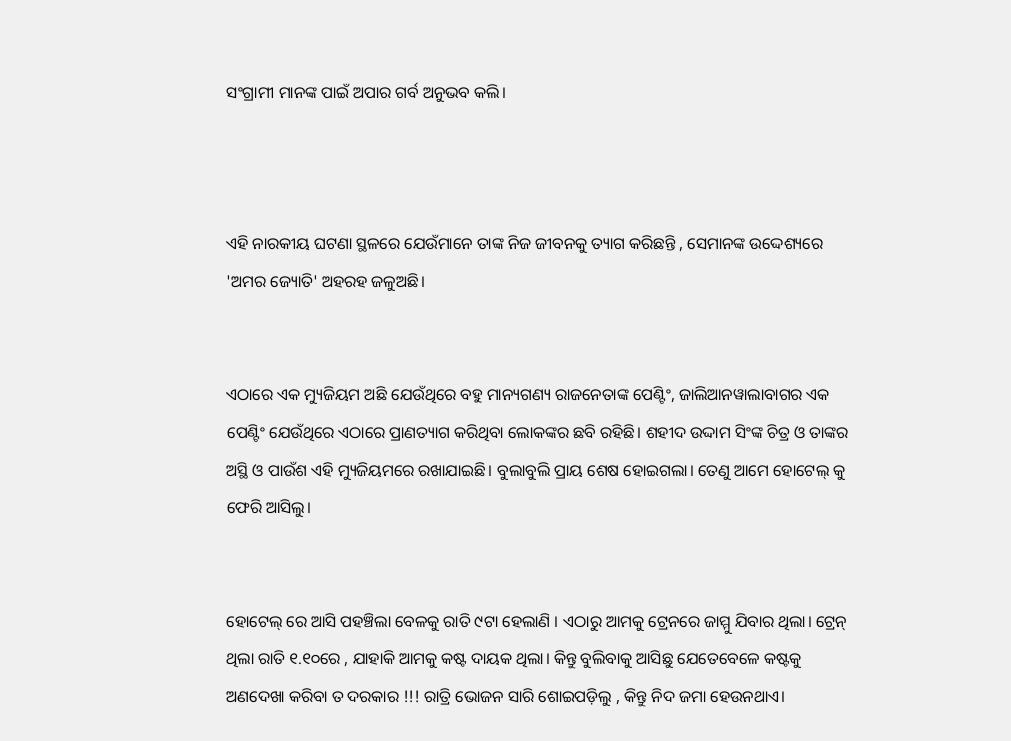ସଂଗ୍ରାମୀ ମାନଙ୍କ ପାଇଁ ଅପାର ଗର୍ବ ଅନୁଭବ କଲି।



ଏହି ନାରକୀୟ ଘଟଣା ସ୍ଥଳରେ ଯେଉଁମାନେ ତାଙ୍କ ନିଜ ଜୀବନକୁ ତ୍ୟାଗ କରିଛନ୍ତି , ସେମାନଙ୍କ ଉଦ୍ଦେଶ୍ୟରେ 'ଅମର ଜ୍ୟୋତି' ଅହରହ ଜଳୁଅଛି।


ଏଠାରେ ଏକ ମ୍ୟୁଜିୟମ ଅଛି ଯେଉଁଥିରେ ବହୁ ମାନ୍ୟଗଣ୍ୟ ରାଜନେତାଙ୍କ ପେଣ୍ଟିଂ, ଜାଲିଆନୱାଲାବାଗର ଏକ ପେଣ୍ଟିଂ ଯେଉଁଥିରେ ଏଠାରେ ପ୍ରାଣତ୍ୟାଗ କରିଥିବା ଲୋକଙ୍କର ଛବି ରହିଛି। ଶହୀଦ ଉଦ୍ଦାମ ସିଂଙ୍କ ଚିତ୍ର ଓ ତାଙ୍କର ଅସ୍ଥି ଓ ପାଉଁଶ ଏହି ମ୍ୟୁଜିୟମରେ ରଖାଯାଇଛି। ବୁଲାବୁଲି ପ୍ରାୟ ଶେଷ ହୋଇଗଲା। ତେଣୁ ଆମେ ହୋଟେଲ୍ କୁ ଫେରି ଆସିଲୁ।


ହୋଟେଲ୍ ରେ ଆସି ପହଞ୍ଚିଲା ବେଳକୁ ରାତି ୯ଟା ହେଲାଣି । ଏଠାରୁ ଆମକୁ ଟ୍ରେନରେ ଜାମ୍ମୁ ଯିବାର ଥିଲା। ଟ୍ରେନ୍ ଥିଲା ରାତି ୧.୧୦ରେ , ଯାହାକି ଆମକୁ କଷ୍ଟ ଦାୟକ ଥିଲା। କିନ୍ତୁ ବୁଲିବାକୁ ଆସିଛୁ ଯେତେବେଳେ କଷ୍ଟକୁ ଅଣଦେଖା କରିବା ତ ଦରକାର !!! ରାତ୍ରି ଭୋଜନ ସାରି ଶୋଇପଡ଼ିଲୁ , କିନ୍ତୁ ନିଦ ଜମା ହେଉନଥାଏ।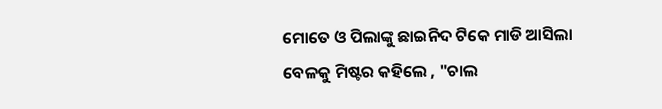ମୋତେ ଓ ପିଲାଙ୍କୁ ଛାଇନିଦ ଟିକେ ମାଡି ଆସିଲା ବେଳକୁ ମିଷ୍ଟର କହିଲେ , "ଚାଲ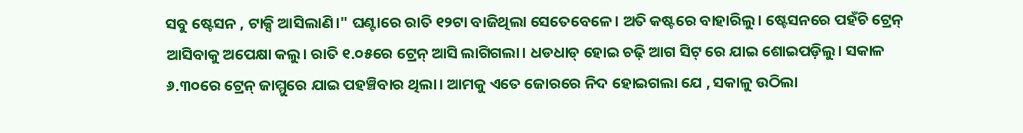ସବୁ ଷ୍ଟେସନ , ଟାକ୍ସି ଆସିଲାଣି।" ଘଣ୍ଟାରେ ରାତି ୧୨ଟା ବାଜିଥିଲା ସେତେବେଳେ। ଅତି କଷ୍ଟରେ ବାହାରିଲୁ। ଷ୍ଟେସନରେ ପହଁଚି ଟ୍ରେନ୍ ଆସିବାକୁ ଅପେକ୍ଷା କଲୁ। ରାତି ୧.୦୫ରେ ଟ୍ରେନ୍ ଆସି ଲାଗିଗଲା। ଧଡଧାଡ୍ ହୋଇ ଚଢ଼ି ଆଗ ସିଟ୍ ରେ ଯାଇ ଶୋଇପଡ଼ିଲୁ। ସକାଳ ୬.୩୦ରେ ଟ୍ରେନ୍ ଜାମ୍ମୁରେ ଯାଇ ପହଞ୍ଚିବାର ଥିଲା। ଆମକୁ ଏତେ ଜୋରରେ ନିଦ ହୋଇଗଲା ଯେ , ସକାଳୁ ଉଠିଲା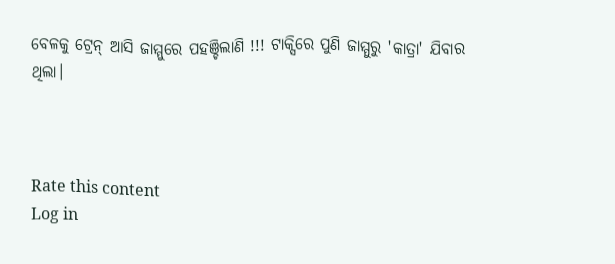ବେଳକୁ ଟ୍ରେନ୍ ଆସି ଜାମ୍ମୁରେ ପହଞ୍ଚିଲାଣି !!! ଟାକ୍ସିରେ ପୁଣି ଜାମ୍ମୁରୁ 'କାତ୍ରା' ଯିବାର ଥିଲା।



Rate this content
Log in